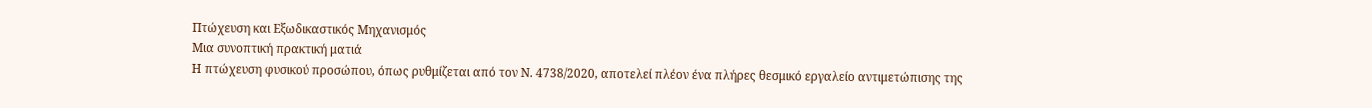Πτώχευση και Εξωδικαστικός Μηχανισμός
Μια συνοπτική πρακτική ματιά
Η πτώχευση φυσικού προσώπου, όπως ρυθμίζεται από τον Ν. 4738/2020, αποτελεί πλέον ένα πλήρες θεσμικό εργαλείο αντιμετώπισης της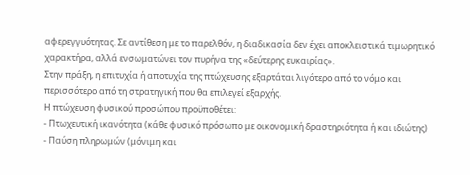αφερεγγυότητας. Σε αντίθεση με το παρελθόν, η διαδικασία δεν έχει αποκλειστικά τιμωρητικό χαρακτήρα, αλλά ενσωματώνει τον πυρήνα της «δεύτερης ευκαιρίας».
Στην πράξη, η επιτυχία ή αποτυχία της πτώχευσης εξαρτάται λιγότερο από το νόμο και περισσότερο από τη στρατηγική που θα επιλεγεί εξαρχής.
Η πτώχευση φυσικού προσώπου προϋποθέτει:
- Πτωχευτική ικανότητα (κάθε φυσικό πρόσωπο με οικονομική δραστηριότητα ή και ιδιώτης)
- Παύση πληρωμών (μόνιμη και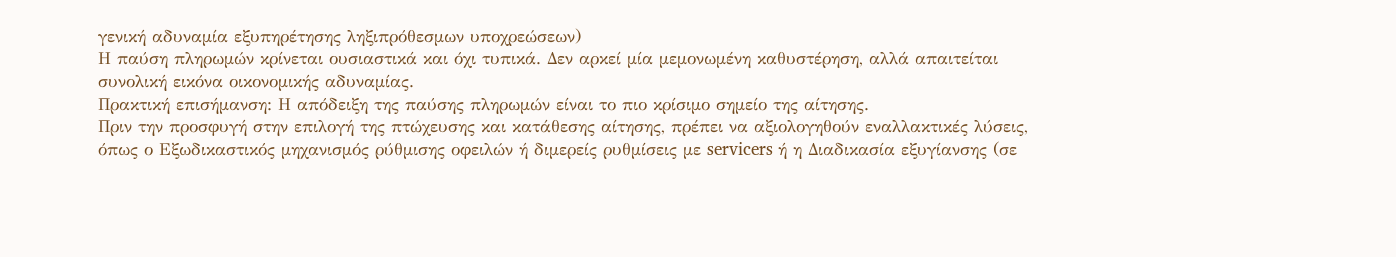γενική αδυναμία εξυπηρέτησης ληξιπρόθεσμων υποχρεώσεων)
Η παύση πληρωμών κρίνεται ουσιαστικά και όχι τυπικά. Δεν αρκεί μία μεμονωμένη καθυστέρηση, αλλά απαιτείται συνολική εικόνα οικονομικής αδυναμίας.
Πρακτική επισήμανση: Η απόδειξη της παύσης πληρωμών είναι το πιο κρίσιμο σημείο της αίτησης.
Πριν την προσφυγή στην επιλογή της πτώχευσης και κατάθεσης αίτησης, πρέπει να αξιολογηθούν εναλλακτικές λύσεις, όπως ο Εξωδικαστικός μηχανισμός ρύθμισης οφειλών ή διμερείς ρυθμίσεις με servicers ή η Διαδικασία εξυγίανσης (σε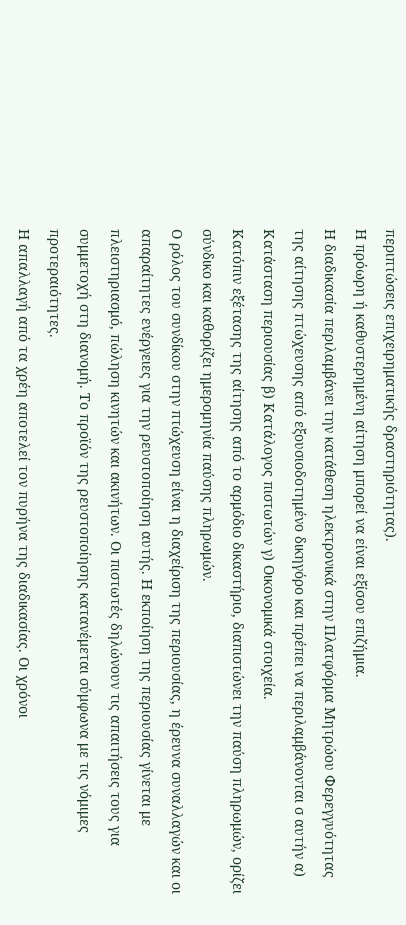περιπτώσεις επιχειρηματικής δραστηριότητας).
Η πρόωρη ή καθυστερημένη αίτηση μπορεί να είναι εξίσου επιζήμια.
Η διαδικασία περιλαμβάνει την κατάθεση ηλεκτρονικά στην Πλατφόρμα Μητρώου Φερεγγυότητας της αίτησης πτώχευσης από εξουσιοδοτημένο δικηγόρο και πρέπει να περιλαμβάνονται σ αυτήν α) Κατάσταση περιουσίας β) Κατάλογος πιστωτών γ) Οικονομικά στοιχεία.
Κατόπιν εξέτασης της αίτησης από το αρμόδιο δικαστήριο, διαπιστώνει την παύση πληρωμών, ορίζει σύνδικο και καθορίζει ημερομηνία παύσης πληρωμών.
Ο ρόλος του συνδίκου στην πτώχευση είναι η διαχείριση της περιουσίας, η έρευνα συναλλαγών και οι απαραίτητες ενέργειες για την ρευστοποίηση αυτής. Η εκποίηση της περιουσίας γίνεται με πλειστηριασμό, πώληση κινητών και ακινήτων. Οι πιστωτές δηλώνουν τις απαιτήσεις τους για συμμετοχή στη διανομή. Το προϊόν της ρευστοποίησης κατανέμεται σύμφωνα με τις νόμιμες προτεραιότητες.
Η απαλλαγή από τα χρέη αποτελεί τον πυρήνα της διαδικασίας. Οι χρόνοι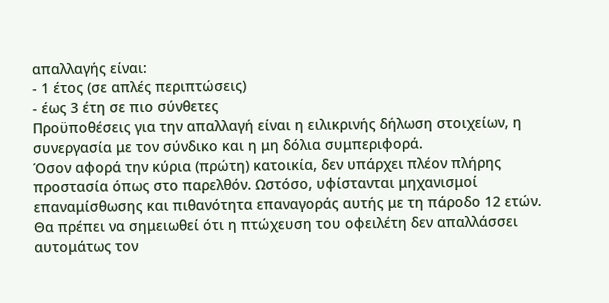απαλλαγής είναι:
- 1 έτος (σε απλές περιπτώσεις)
- έως 3 έτη σε πιο σύνθετες
Προϋποθέσεις για την απαλλαγή είναι η ειλικρινής δήλωση στοιχείων, η συνεργασία με τον σύνδικο και η μη δόλια συμπεριφορά.
Όσον αφορά την κύρια (πρώτη) κατοικία, δεν υπάρχει πλέον πλήρης προστασία όπως στο παρελθόν. Ωστόσο, υφίστανται μηχανισμοί επαναμίσθωσης και πιθανότητα επαναγοράς αυτής με τη πάροδο 12 ετών.
Θα πρέπει να σημειωθεί ότι η πτώχευση του οφειλέτη δεν απαλλάσσει αυτομάτως τον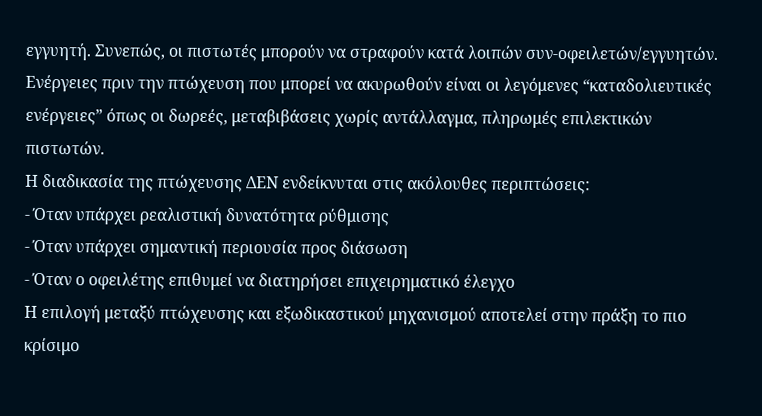εγγυητή. Συνεπώς, οι πιστωτές μπορούν να στραφούν κατά λοιπών συν-οφειλετών/εγγυητών.
Ενέργειες πριν την πτώχευση που μπορεί να ακυρωθούν είναι οι λεγόμενες “καταδολιευτικές ενέργειες” όπως οι δωρεές, μεταβιβάσεις χωρίς αντάλλαγμα, πληρωμές επιλεκτικών πιστωτών.
Η διαδικασία της πτώχευσης ΔΕΝ ενδείκνυται στις ακόλουθες περιπτώσεις:
- Όταν υπάρχει ρεαλιστική δυνατότητα ρύθμισης
- Όταν υπάρχει σημαντική περιουσία προς διάσωση
- Όταν ο οφειλέτης επιθυμεί να διατηρήσει επιχειρηματικό έλεγχο
Η επιλογή μεταξύ πτώχευσης και εξωδικαστικού μηχανισμού αποτελεί στην πράξη το πιο κρίσιμο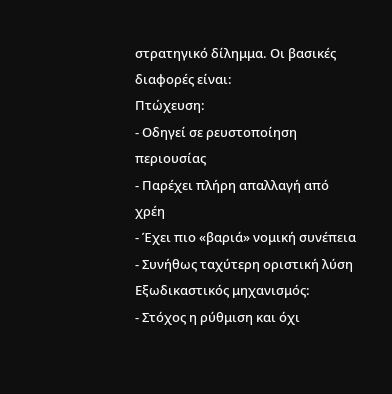στρατηγικό δίλημμα. Οι βασικές διαφορές είναι:
Πτώχευση:
- Οδηγεί σε ρευστοποίηση περιουσίας
- Παρέχει πλήρη απαλλαγή από χρέη
- Έχει πιο «βαριά» νομική συνέπεια
- Συνήθως ταχύτερη οριστική λύση
Εξωδικαστικός μηχανισμός:
- Στόχος η ρύθμιση και όχι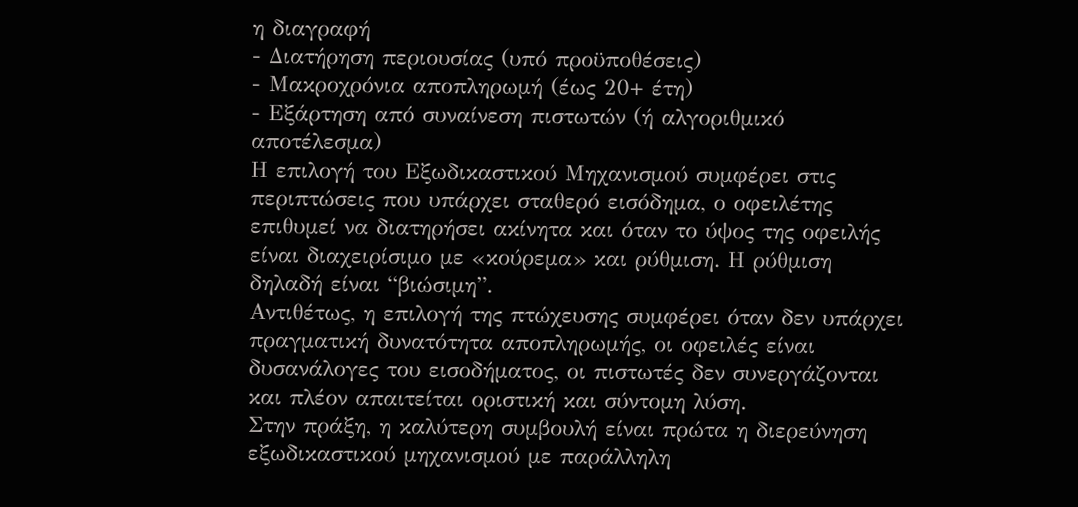η διαγραφή
- Διατήρηση περιουσίας (υπό προϋποθέσεις)
- Μακροχρόνια αποπληρωμή (έως 20+ έτη)
- Εξάρτηση από συναίνεση πιστωτών (ή αλγοριθμικό αποτέλεσμα)
Η επιλογή του Εξωδικαστικού Μηχανισμού συμφέρει στις περιπτώσεις που υπάρχει σταθερό εισόδημα, ο οφειλέτης επιθυμεί να διατηρήσει ακίνητα και όταν το ύψος της οφειλής είναι διαχειρίσιμο με «κούρεμα» και ρύθμιση. Η ρύθμιση δηλαδή είναι “βιώσιμη”.
Αντιθέτως, η επιλογή της πτώχευσης συμφέρει όταν δεν υπάρχει πραγματική δυνατότητα αποπληρωμής, οι οφειλές είναι δυσανάλογες του εισοδήματος, οι πιστωτές δεν συνεργάζονται και πλέον απαιτείται οριστική και σύντομη λύση.
Στην πράξη, η καλύτερη συμβουλή είναι πρώτα η διερεύνηση εξωδικαστικού μηχανισμού με παράλληλη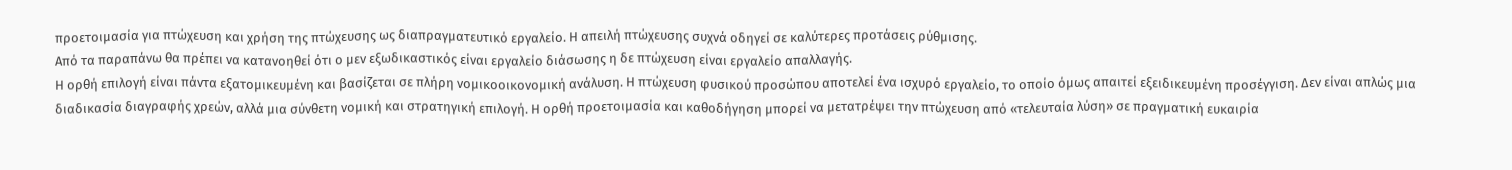προετοιμασία για πτώχευση και χρήση της πτώχευσης ως διαπραγματευτικό εργαλείο. Η απειλή πτώχευσης συχνά οδηγεί σε καλύτερες προτάσεις ρύθμισης.
Από τα παραπάνω θα πρέπει να κατανοηθεί ότι ο μεν εξωδικαστικός είναι εργαλείο διάσωσης η δε πτώχευση είναι εργαλείο απαλλαγής.
Η ορθή επιλογή είναι πάντα εξατομικευμένη και βασίζεται σε πλήρη νομικοοικονομική ανάλυση. Η πτώχευση φυσικού προσώπου αποτελεί ένα ισχυρό εργαλείο, το οποίο όμως απαιτεί εξειδικευμένη προσέγγιση. Δεν είναι απλώς μια διαδικασία διαγραφής χρεών, αλλά μια σύνθετη νομική και στρατηγική επιλογή. Η ορθή προετοιμασία και καθοδήγηση μπορεί να μετατρέψει την πτώχευση από «τελευταία λύση» σε πραγματική ευκαιρία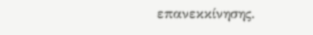επανεκκίνησης.